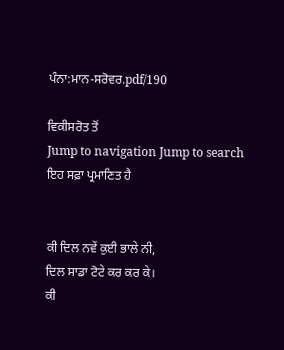ਪੰਨਾ:ਮਾਨ-ਸਰੋਵਰ.pdf/190

ਵਿਕੀਸਰੋਤ ਤੋਂ
Jump to navigation Jump to search
ਇਹ ਸਫ਼ਾ ਪ੍ਰਮਾਣਿਤ ਹੈ


ਕੀ ਦਿਲ ਨਵੇਂ ਕੁਈ ਭਾਲੇ ਨੀ,
ਦਿਲ ਸਾਡਾ ਟੋਟੇ ਕਰ ਕਰ ਕੇ।
ਕੀ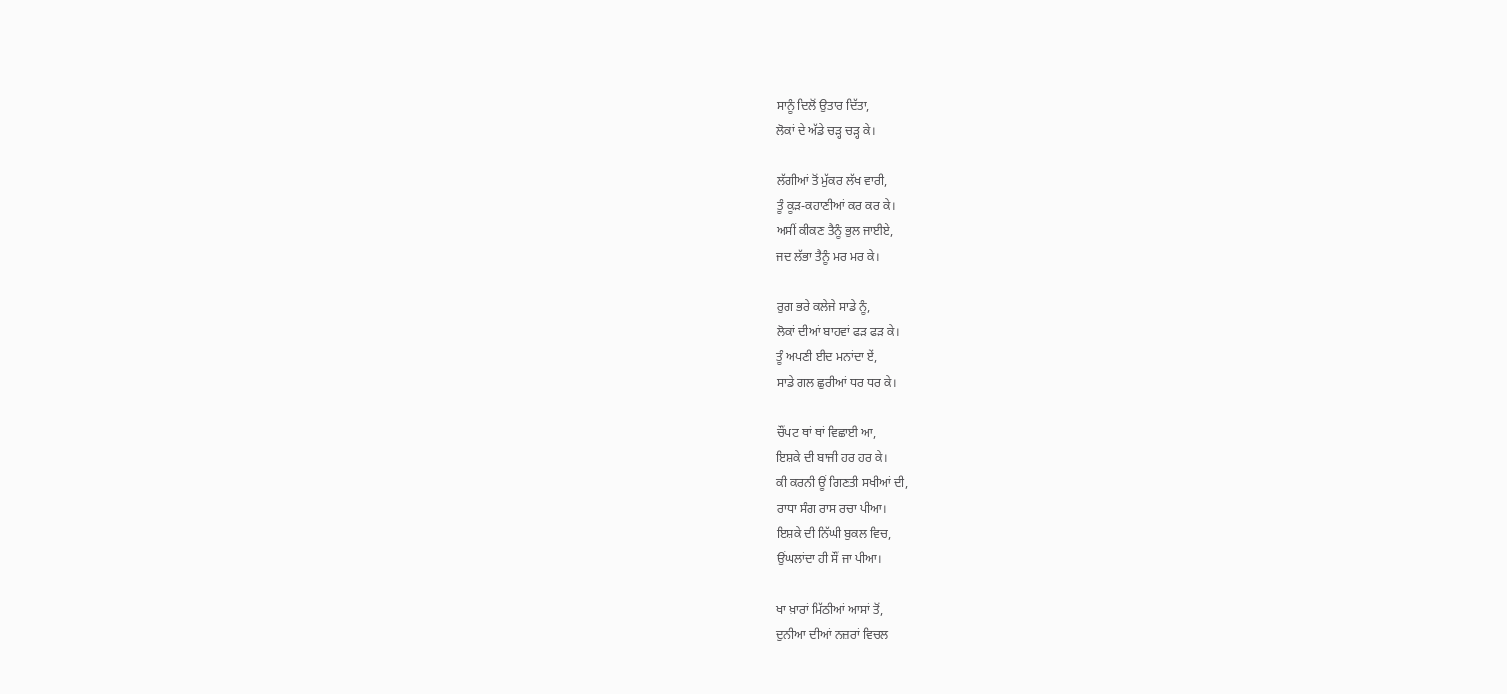ਸਾਨੂੰ ਦਿਲੋਂ ਉਤਾਰ ਦਿੱਤਾ,
ਲੋਕਾਂ ਦੇ ਅੱਡੇ ਚੜ੍ਹ ਚੜ੍ਹ ਕੇ।

ਲੱਗੀਆਂ ਤੋਂ ਮੁੱਕਰ ਲੱਖ ਵਾਰੀ,
ਤੂੰ ਕੂੜ-ਕਹਾਣੀਆਂ ਕਰ ਕਰ ਕੇ।
ਅਸੀਂ ਕੀਕਣ ਤੈਨੂੰ ਭੁਲ ਜਾਈਏ,
ਜਦ ਲੱਭਾ ਤੈਨੂੰ ਮਰ ਮਰ ਕੇ।

ਰੁਗ ਭਰੇ ਕਲੇਜੇ ਸਾਡੇ ਨੂੰ,
ਲੋਕਾਂ ਦੀਆਂ ਬਾਹਵਾਂ ਫੜ ਫੜ ਕੇ।
ਤੂੰ ਅਪਣੀ ਈਦ ਮਨਾਂਦਾ ਏਂ,
ਸਾਡੇ ਗਲ ਛੁਰੀਆਂ ਧਰ ਧਰ ਕੇ।

ਚੌਂਪਟ ਥਾਂ ਥਾਂ ਵਿਛਾਈ ਆ,
ਇਸ਼ਕੇ ਦੀ ਬਾਜੀ ਹਰ ਹਰ ਕੇ।
ਕੀ ਕਰਨੀ ਊਂ ਗਿਣਤੀ ਸਖੀਆਂ ਦੀ,
ਰਾਧਾ ਸੰਗ ਰਾਸ ਰਚਾ ਪੀਆ।
ਇਸ਼ਕੇ ਦੀ ਨਿੱਘੀ ਬੁਕਲ ਵਿਚ,
ਉਂਘਲਾਂਦਾ ਹੀ ਸੌਂ ਜਾ ਪੀਆ।

ਖਾ ਖ਼ਾਰਾਂ ਮਿੱਠੀਆਂ ਆਸਾਂ ਤੋਂ,
ਦੁਨੀਆ ਦੀਆਂ ਨਜ਼ਰਾਂ ਵਿਚਲ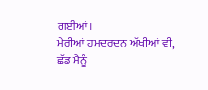ਗਈਆਂ।
ਮੇਰੀਆਂ ਹਮਦਰਦਨ ਅੱਖੀਆਂ ਵੀ,
ਛੱਡ ਮੈਨੂੰ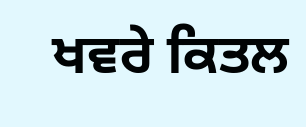ਖਵਰੇ ਕਿਤਲ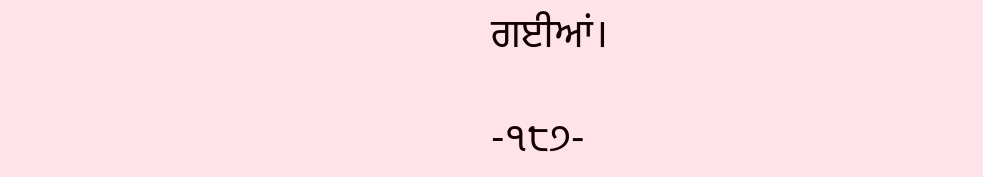ਗਈਆਂ।

-੧੮੭-